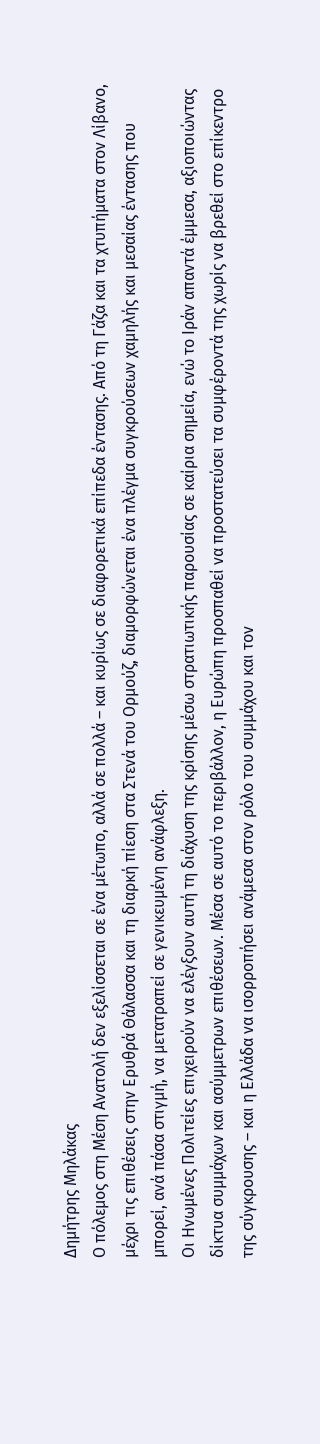Δημήτρης Μηλάκας
Ο πόλεμος στη Μέση Ανατολή δεν εξελίσσεται σε ένα μέτωπο, αλλά σε πολλά – και κυρίως σε διαφορετικά επίπεδα έντασης. Από τη Γάζα και τα χτυπήματα στον Λίβανο, μέχρι τις επιθέσεις στην Ερυθρά Θάλασσα και τη διαρκή πίεση στα Στενά του Ορμούζ, διαμορφώνεται ένα πλέγμα συγκρούσεων χαμηλής και μεσαίας έντασης που μπορεί, ανά πάσα στιγμή, να μετατραπεί σε γενικευμένη ανάφλεξη.
Οι Ηνωμένες Πολιτείες επιχειρούν να ελέγξουν αυτή τη διάχυση της κρίσης μέσω στρατιωτικής παρουσίας σε καίρια σημεία, ενώ το Ιράν απαντά έμμεσα, αξιοποιώντας δίκτυα συμμάχων και ασύμμετρων επιθέσεων. Μέσα σε αυτό το περιβάλλον, η Ευρώπη προσπαθεί να προστατεύσει τα συμφέροντά της χωρίς να βρεθεί στο επίκεντρο της σύγκρουσης – και η Ελλάδα να ισορροπήσει ανάμεσα στον ρόλο του συμμάχου και τον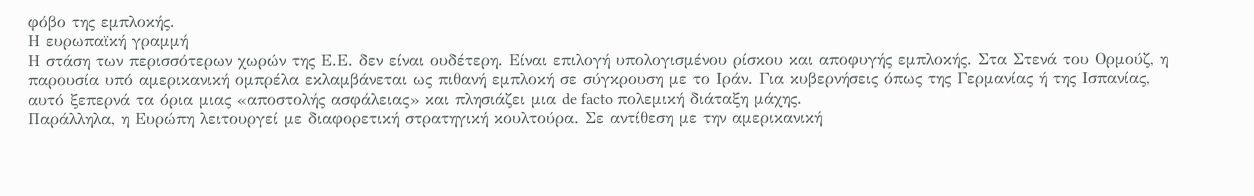φόβο της εμπλοκής.
Η ευρωπαϊκή γραμμή
Η στάση των περισσότερων χωρών της Ε.Ε. δεν είναι ουδέτερη. Είναι επιλογή υπολογισμένου ρίσκου και αποφυγής εμπλοκής. Στα Στενά του Ορμούζ, η παρουσία υπό αμερικανική ομπρέλα εκλαμβάνεται ως πιθανή εμπλοκή σε σύγκρουση με το Ιράν. Για κυβερνήσεις όπως της Γερμανίας ή της Ισπανίας, αυτό ξεπερνά τα όρια μιας «αποστολής ασφάλειας» και πλησιάζει μια de facto πολεμική διάταξη μάχης.
Παράλληλα, η Ευρώπη λειτουργεί με διαφορετική στρατηγική κουλτούρα. Σε αντίθεση με την αμερικανική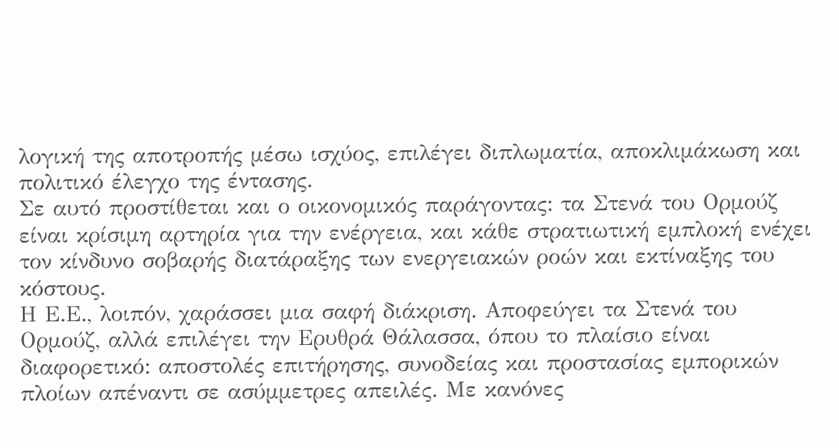λογική της αποτροπής μέσω ισχύος, επιλέγει διπλωματία, αποκλιμάκωση και πολιτικό έλεγχο της έντασης.
Σε αυτό προστίθεται και ο οικονομικός παράγοντας: τα Στενά του Ορμούζ είναι κρίσιμη αρτηρία για την ενέργεια, και κάθε στρατιωτική εμπλοκή ενέχει τον κίνδυνο σοβαρής διατάραξης των ενεργειακών ροών και εκτίναξης του κόστους.
Η Ε.Ε., λοιπόν, χαράσσει μια σαφή διάκριση. Αποφεύγει τα Στενά του Ορμούζ, αλλά επιλέγει την Ερυθρά Θάλασσα, όπου το πλαίσιο είναι διαφορετικό: αποστολές επιτήρησης, συνοδείας και προστασίας εμπορικών πλοίων απέναντι σε ασύμμετρες απειλές. Με κανόνες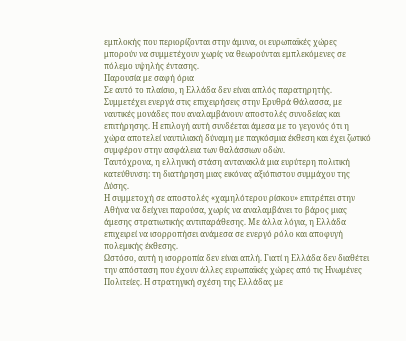εμπλοκής που περιορίζονται στην άμυνα, οι ευρωπαϊκές χώρες μπορούν να συμμετέχουν χωρίς να θεωρούνται εμπλεκόμενες σε πόλεμο υψηλής έντασης.
Παρουσία με σαφή όρια
Σε αυτό το πλαίσιο, η Ελλάδα δεν είναι απλός παρατηρητής. Συμμετέχει ενεργά στις επιχειρήσεις στην Ερυθρά Θάλασσα, με ναυτικές μονάδες που αναλαμβάνουν αποστολές συνοδείας και επιτήρησης. Η επιλογή αυτή συνδέεται άμεσα με το γεγονός ότι η χώρα αποτελεί ναυτιλιακή δύναμη με παγκόσμια έκθεση και έχει ζωτικό συμφέρον στην ασφάλεια των θαλάσσιων οδών.
Ταυτόχρονα, η ελληνική στάση αντανακλά μια ευρύτερη πολιτική κατεύθυνση: τη διατήρηση μιας εικόνας αξιόπιστου συμμάχου της Δύσης.
Η συμμετοχή σε αποστολές «χαμηλότερου ρίσκου» επιτρέπει στην Αθήνα να δείχνει παρούσα, χωρίς να αναλαμβάνει το βάρος μιας άμεσης στρατιωτικής αντιπαράθεσης. Με άλλα λόγια, η Ελλάδα επιχειρεί να ισορροπήσει ανάμεσα σε ενεργό ρόλο και αποφυγή πολεμικής έκθεσης.
Ωστόσο, αυτή η ισορροπία δεν είναι απλή. Γιατί η Ελλάδα δεν διαθέτει την απόσταση που έχουν άλλες ευρωπαϊκές χώρες από τις Ηνωμένες Πολιτείες. Η στρατηγική σχέση της Ελλάδας με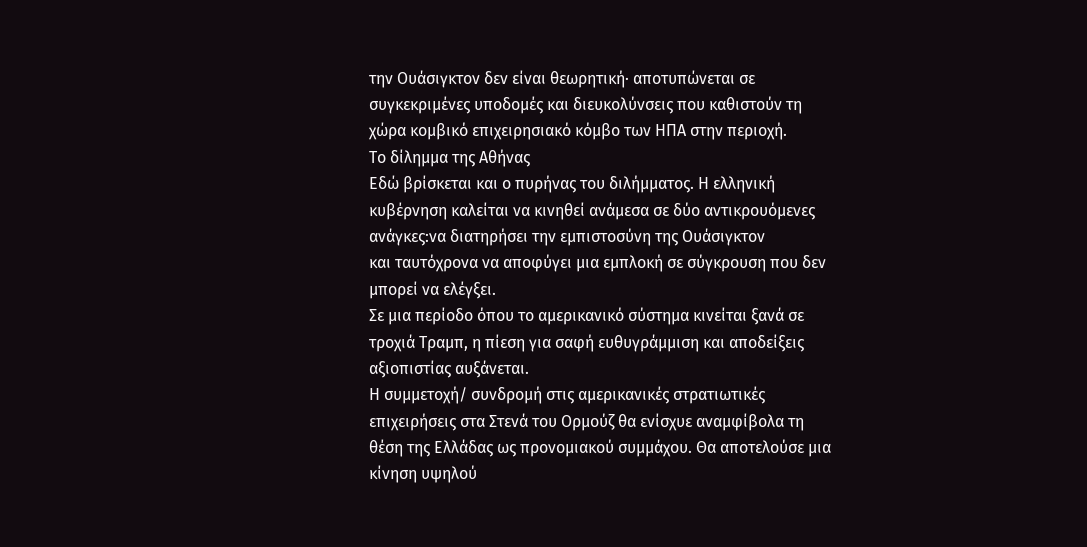την Ουάσιγκτον δεν είναι θεωρητική· αποτυπώνεται σε συγκεκριμένες υποδομές και διευκολύνσεις που καθιστούν τη χώρα κομβικό επιχειρησιακό κόμβο των ΗΠΑ στην περιοχή.
Το δίλημμα της Αθήνας
Εδώ βρίσκεται και ο πυρήνας του διλήμματος. Η ελληνική κυβέρνηση καλείται να κινηθεί ανάμεσα σε δύο αντικρουόμενες ανάγκες:να διατηρήσει την εμπιστοσύνη της Ουάσιγκτον
και ταυτόχρονα να αποφύγει μια εμπλοκή σε σύγκρουση που δεν μπορεί να ελέγξει.
Σε μια περίοδο όπου το αμερικανικό σύστημα κινείται ξανά σε τροχιά Τραμπ, η πίεση για σαφή ευθυγράμμιση και αποδείξεις αξιοπιστίας αυξάνεται.
Η συμμετοχή/ συνδρομή στις αμερικανικές στρατιωτικές επιχειρήσεις στα Στενά του Ορμούζ θα ενίσχυε αναμφίβολα τη θέση της Ελλάδας ως προνομιακού συμμάχου. Θα αποτελούσε μια κίνηση υψηλού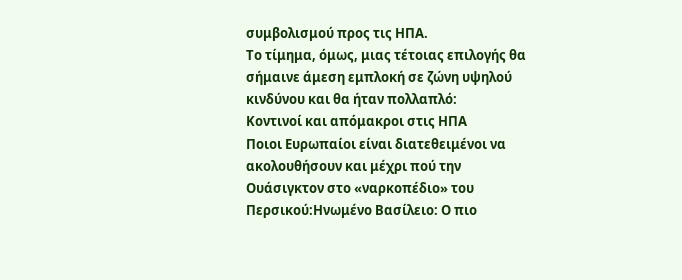συμβολισμού προς τις ΗΠΑ.
Το τίμημα, όμως, μιας τέτοιας επιλογής θα σήμαινε άμεση εμπλοκή σε ζώνη υψηλού κινδύνου και θα ήταν πολλαπλό:
Κοντινοί και απόμακροι στις ΗΠΑ
Ποιοι Ευρωπαίοι είναι διατεθειμένοι να ακολουθήσουν και μέχρι πού την Ουάσιγκτον στο «ναρκοπέδιο» του Περσικού:Ηνωμένο Βασίλειο: Ο πιο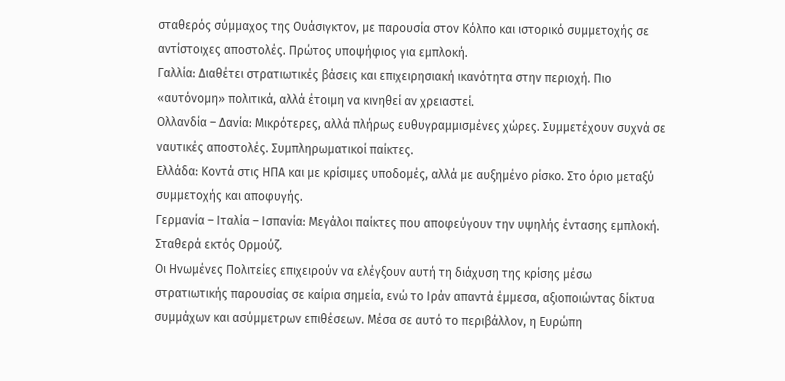σταθερός σύμμαχος της Ουάσιγκτον, με παρουσία στον Κόλπο και ιστορικό συμμετοχής σε αντίστοιχες αποστολές. Πρώτος υποψήφιος για εμπλοκή.
Γαλλία: Διαθέτει στρατιωτικές βάσεις και επιχειρησιακή ικανότητα στην περιοχή. Πιο «αυτόνομη» πολιτικά, αλλά έτοιμη να κινηθεί αν χρειαστεί.
Ολλανδία – Δανία: Μικρότερες, αλλά πλήρως ευθυγραμμισμένες χώρες. Συμμετέχουν συχνά σε ναυτικές αποστολές. Συμπληρωματικοί παίκτες.
Ελλάδα: Κοντά στις ΗΠΑ και με κρίσιμες υποδομές, αλλά με αυξημένο ρίσκο. Στο όριο μεταξύ συμμετοχής και αποφυγής.
Γερμανία – Ιταλία – Ισπανία: Μεγάλοι παίκτες που αποφεύγουν την υψηλής έντασης εμπλοκή. Σταθερά εκτός Ορμούζ.
Οι Ηνωμένες Πολιτείες επιχειρούν να ελέγξουν αυτή τη διάχυση της κρίσης μέσω στρατιωτικής παρουσίας σε καίρια σημεία, ενώ το Ιράν απαντά έμμεσα, αξιοποιώντας δίκτυα συμμάχων και ασύμμετρων επιθέσεων. Μέσα σε αυτό το περιβάλλον, η Ευρώπη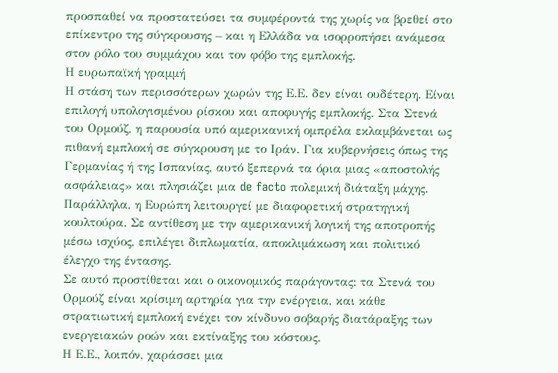προσπαθεί να προστατεύσει τα συμφέροντά της χωρίς να βρεθεί στο επίκεντρο της σύγκρουσης – και η Ελλάδα να ισορροπήσει ανάμεσα στον ρόλο του συμμάχου και τον φόβο της εμπλοκής.
Η ευρωπαϊκή γραμμή
Η στάση των περισσότερων χωρών της Ε.Ε. δεν είναι ουδέτερη. Είναι επιλογή υπολογισμένου ρίσκου και αποφυγής εμπλοκής. Στα Στενά του Ορμούζ, η παρουσία υπό αμερικανική ομπρέλα εκλαμβάνεται ως πιθανή εμπλοκή σε σύγκρουση με το Ιράν. Για κυβερνήσεις όπως της Γερμανίας ή της Ισπανίας, αυτό ξεπερνά τα όρια μιας «αποστολής ασφάλειας» και πλησιάζει μια de facto πολεμική διάταξη μάχης.
Παράλληλα, η Ευρώπη λειτουργεί με διαφορετική στρατηγική κουλτούρα. Σε αντίθεση με την αμερικανική λογική της αποτροπής μέσω ισχύος, επιλέγει διπλωματία, αποκλιμάκωση και πολιτικό έλεγχο της έντασης.
Σε αυτό προστίθεται και ο οικονομικός παράγοντας: τα Στενά του Ορμούζ είναι κρίσιμη αρτηρία για την ενέργεια, και κάθε στρατιωτική εμπλοκή ενέχει τον κίνδυνο σοβαρής διατάραξης των ενεργειακών ροών και εκτίναξης του κόστους.
Η Ε.Ε., λοιπόν, χαράσσει μια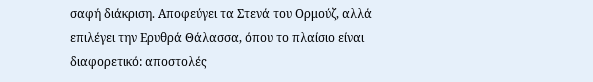σαφή διάκριση. Αποφεύγει τα Στενά του Ορμούζ, αλλά επιλέγει την Ερυθρά Θάλασσα, όπου το πλαίσιο είναι διαφορετικό: αποστολές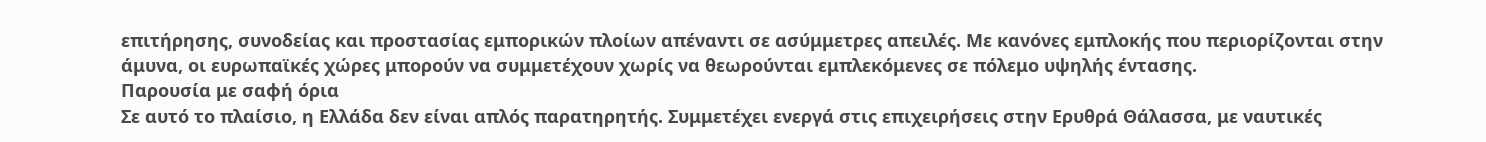επιτήρησης, συνοδείας και προστασίας εμπορικών πλοίων απέναντι σε ασύμμετρες απειλές. Με κανόνες εμπλοκής που περιορίζονται στην άμυνα, οι ευρωπαϊκές χώρες μπορούν να συμμετέχουν χωρίς να θεωρούνται εμπλεκόμενες σε πόλεμο υψηλής έντασης.
Παρουσία με σαφή όρια
Σε αυτό το πλαίσιο, η Ελλάδα δεν είναι απλός παρατηρητής. Συμμετέχει ενεργά στις επιχειρήσεις στην Ερυθρά Θάλασσα, με ναυτικές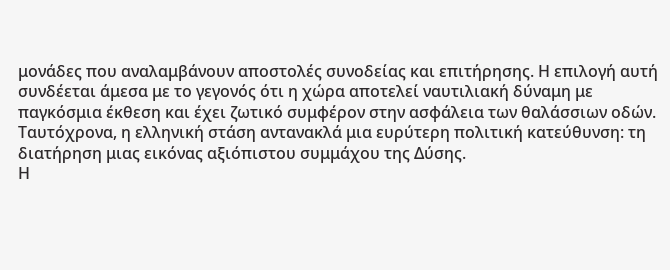μονάδες που αναλαμβάνουν αποστολές συνοδείας και επιτήρησης. Η επιλογή αυτή συνδέεται άμεσα με το γεγονός ότι η χώρα αποτελεί ναυτιλιακή δύναμη με παγκόσμια έκθεση και έχει ζωτικό συμφέρον στην ασφάλεια των θαλάσσιων οδών.
Ταυτόχρονα, η ελληνική στάση αντανακλά μια ευρύτερη πολιτική κατεύθυνση: τη διατήρηση μιας εικόνας αξιόπιστου συμμάχου της Δύσης.
Η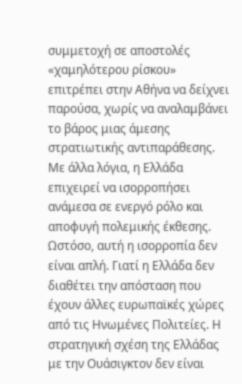συμμετοχή σε αποστολές «χαμηλότερου ρίσκου» επιτρέπει στην Αθήνα να δείχνει παρούσα, χωρίς να αναλαμβάνει το βάρος μιας άμεσης στρατιωτικής αντιπαράθεσης. Με άλλα λόγια, η Ελλάδα επιχειρεί να ισορροπήσει ανάμεσα σε ενεργό ρόλο και αποφυγή πολεμικής έκθεσης.
Ωστόσο, αυτή η ισορροπία δεν είναι απλή. Γιατί η Ελλάδα δεν διαθέτει την απόσταση που έχουν άλλες ευρωπαϊκές χώρες από τις Ηνωμένες Πολιτείες. Η στρατηγική σχέση της Ελλάδας με την Ουάσιγκτον δεν είναι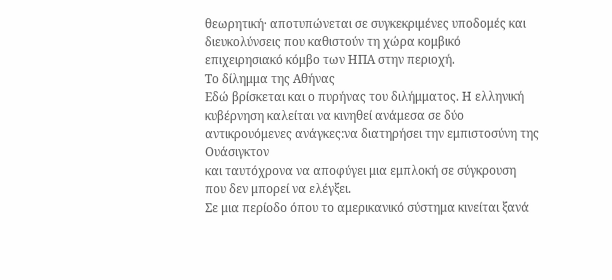θεωρητική· αποτυπώνεται σε συγκεκριμένες υποδομές και διευκολύνσεις που καθιστούν τη χώρα κομβικό επιχειρησιακό κόμβο των ΗΠΑ στην περιοχή.
Το δίλημμα της Αθήνας
Εδώ βρίσκεται και ο πυρήνας του διλήμματος. Η ελληνική κυβέρνηση καλείται να κινηθεί ανάμεσα σε δύο αντικρουόμενες ανάγκες:να διατηρήσει την εμπιστοσύνη της Ουάσιγκτον
και ταυτόχρονα να αποφύγει μια εμπλοκή σε σύγκρουση που δεν μπορεί να ελέγξει.
Σε μια περίοδο όπου το αμερικανικό σύστημα κινείται ξανά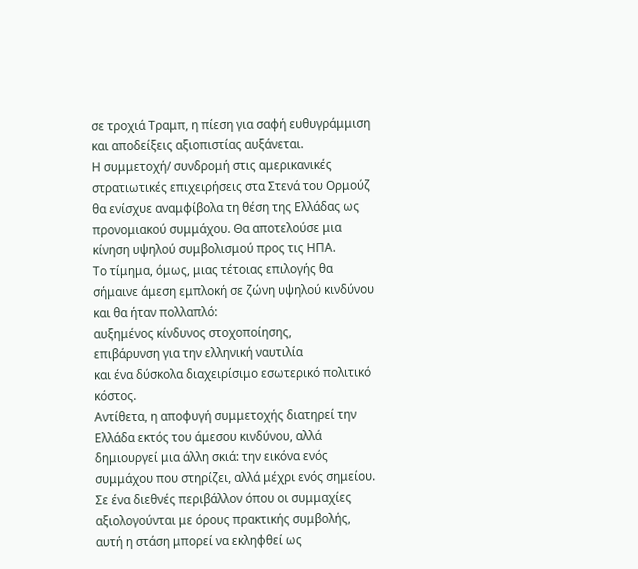σε τροχιά Τραμπ, η πίεση για σαφή ευθυγράμμιση και αποδείξεις αξιοπιστίας αυξάνεται.
Η συμμετοχή/ συνδρομή στις αμερικανικές στρατιωτικές επιχειρήσεις στα Στενά του Ορμούζ θα ενίσχυε αναμφίβολα τη θέση της Ελλάδας ως προνομιακού συμμάχου. Θα αποτελούσε μια κίνηση υψηλού συμβολισμού προς τις ΗΠΑ.
Το τίμημα, όμως, μιας τέτοιας επιλογής θα σήμαινε άμεση εμπλοκή σε ζώνη υψηλού κινδύνου και θα ήταν πολλαπλό:
αυξημένος κίνδυνος στοχοποίησης,
επιβάρυνση για την ελληνική ναυτιλία
και ένα δύσκολα διαχειρίσιμο εσωτερικό πολιτικό κόστος.
Αντίθετα, η αποφυγή συμμετοχής διατηρεί την Ελλάδα εκτός του άμεσου κινδύνου, αλλά δημιουργεί μια άλλη σκιά: την εικόνα ενός συμμάχου που στηρίζει, αλλά μέχρι ενός σημείου. Σε ένα διεθνές περιβάλλον όπου οι συμμαχίες αξιολογούνται με όρους πρακτικής συμβολής, αυτή η στάση μπορεί να εκληφθεί ως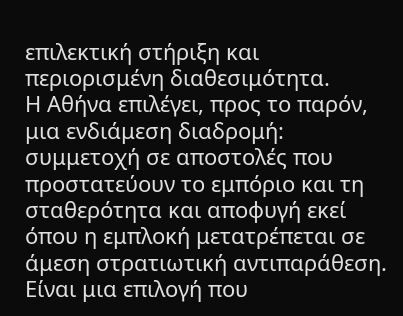επιλεκτική στήριξη και περιορισμένη διαθεσιμότητα.
Η Αθήνα επιλέγει, προς το παρόν, μια ενδιάμεση διαδρομή: συμμετοχή σε αποστολές που προστατεύουν το εμπόριο και τη σταθερότητα και αποφυγή εκεί όπου η εμπλοκή μετατρέπεται σε άμεση στρατιωτική αντιπαράθεση. Είναι μια επιλογή που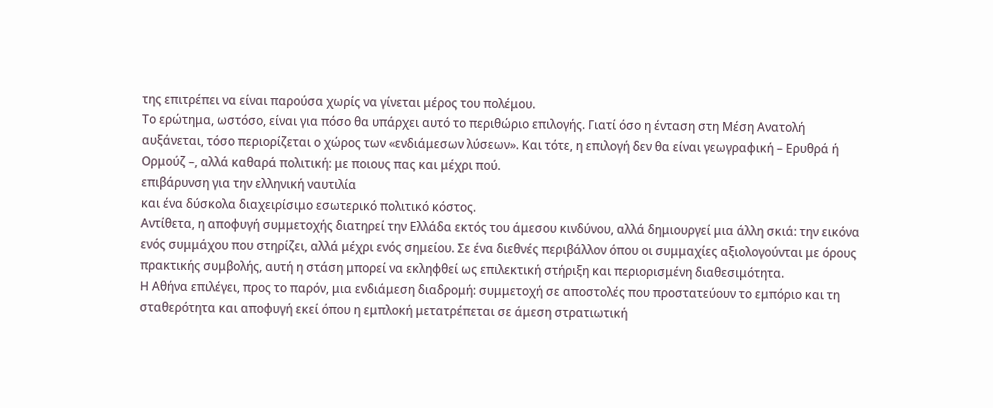της επιτρέπει να είναι παρούσα χωρίς να γίνεται μέρος του πολέμου.
Το ερώτημα, ωστόσο, είναι για πόσο θα υπάρχει αυτό το περιθώριο επιλογής. Γιατί όσο η ένταση στη Μέση Ανατολή αυξάνεται, τόσο περιορίζεται ο χώρος των «ενδιάμεσων λύσεων». Και τότε, η επιλογή δεν θα είναι γεωγραφική – Ερυθρά ή Ορμούζ –, αλλά καθαρά πολιτική: με ποιους πας και μέχρι πού.
επιβάρυνση για την ελληνική ναυτιλία
και ένα δύσκολα διαχειρίσιμο εσωτερικό πολιτικό κόστος.
Αντίθετα, η αποφυγή συμμετοχής διατηρεί την Ελλάδα εκτός του άμεσου κινδύνου, αλλά δημιουργεί μια άλλη σκιά: την εικόνα ενός συμμάχου που στηρίζει, αλλά μέχρι ενός σημείου. Σε ένα διεθνές περιβάλλον όπου οι συμμαχίες αξιολογούνται με όρους πρακτικής συμβολής, αυτή η στάση μπορεί να εκληφθεί ως επιλεκτική στήριξη και περιορισμένη διαθεσιμότητα.
Η Αθήνα επιλέγει, προς το παρόν, μια ενδιάμεση διαδρομή: συμμετοχή σε αποστολές που προστατεύουν το εμπόριο και τη σταθερότητα και αποφυγή εκεί όπου η εμπλοκή μετατρέπεται σε άμεση στρατιωτική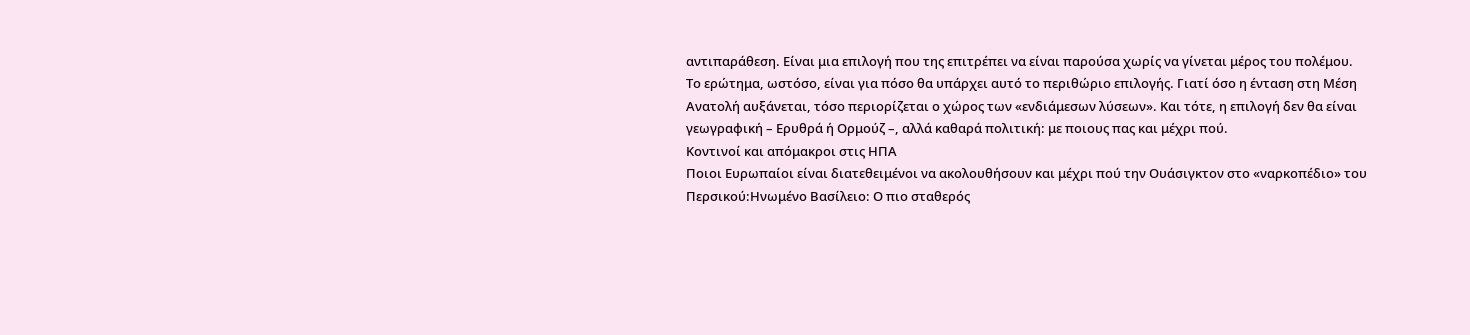αντιπαράθεση. Είναι μια επιλογή που της επιτρέπει να είναι παρούσα χωρίς να γίνεται μέρος του πολέμου.
Το ερώτημα, ωστόσο, είναι για πόσο θα υπάρχει αυτό το περιθώριο επιλογής. Γιατί όσο η ένταση στη Μέση Ανατολή αυξάνεται, τόσο περιορίζεται ο χώρος των «ενδιάμεσων λύσεων». Και τότε, η επιλογή δεν θα είναι γεωγραφική – Ερυθρά ή Ορμούζ –, αλλά καθαρά πολιτική: με ποιους πας και μέχρι πού.
Κοντινοί και απόμακροι στις ΗΠΑ
Ποιοι Ευρωπαίοι είναι διατεθειμένοι να ακολουθήσουν και μέχρι πού την Ουάσιγκτον στο «ναρκοπέδιο» του Περσικού:Ηνωμένο Βασίλειο: Ο πιο σταθερός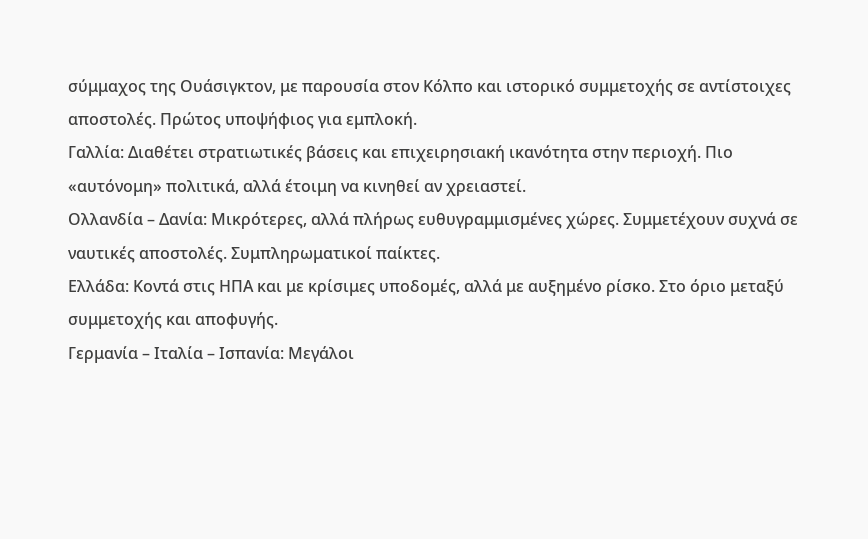σύμμαχος της Ουάσιγκτον, με παρουσία στον Κόλπο και ιστορικό συμμετοχής σε αντίστοιχες αποστολές. Πρώτος υποψήφιος για εμπλοκή.
Γαλλία: Διαθέτει στρατιωτικές βάσεις και επιχειρησιακή ικανότητα στην περιοχή. Πιο «αυτόνομη» πολιτικά, αλλά έτοιμη να κινηθεί αν χρειαστεί.
Ολλανδία – Δανία: Μικρότερες, αλλά πλήρως ευθυγραμμισμένες χώρες. Συμμετέχουν συχνά σε ναυτικές αποστολές. Συμπληρωματικοί παίκτες.
Ελλάδα: Κοντά στις ΗΠΑ και με κρίσιμες υποδομές, αλλά με αυξημένο ρίσκο. Στο όριο μεταξύ συμμετοχής και αποφυγής.
Γερμανία – Ιταλία – Ισπανία: Μεγάλοι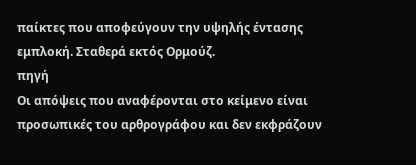παίκτες που αποφεύγουν την υψηλής έντασης εμπλοκή. Σταθερά εκτός Ορμούζ.
πηγή
Οι απόψεις που αναφέρονται στο κείμενο είναι προσωπικές του αρθρογράφου και δεν εκφράζουν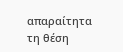απαραίτητα τη θέση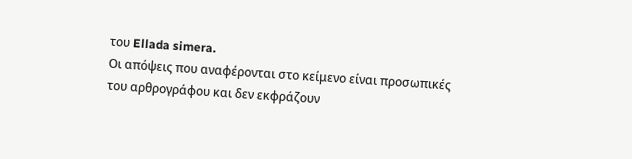του Ellada simera.
Οι απόψεις που αναφέρονται στο κείμενο είναι προσωπικές του αρθρογράφου και δεν εκφράζουν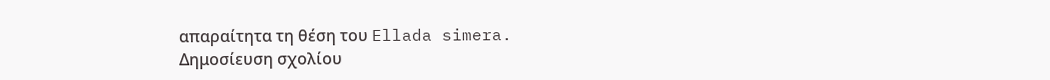απαραίτητα τη θέση του Ellada simera.
Δημοσίευση σχολίου